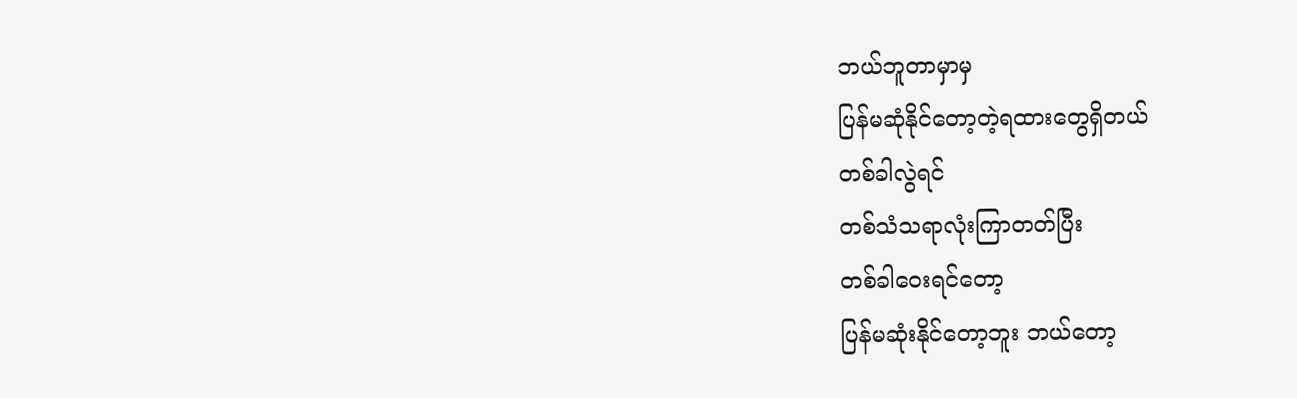ဘယ်ဘူတာမှာမှ
ပြန်မဆုံနိုင်တော့တဲ့ရထားတွေရှိတယ်
တစ်ခါလွဲရင်
တစ်သံသရာလုံးကြာတတ်ပြီး
တစ်ခါဝေးရင်တော့
ပြန်မဆုံးနိုင်တော့ဘူး ဘယ်တော့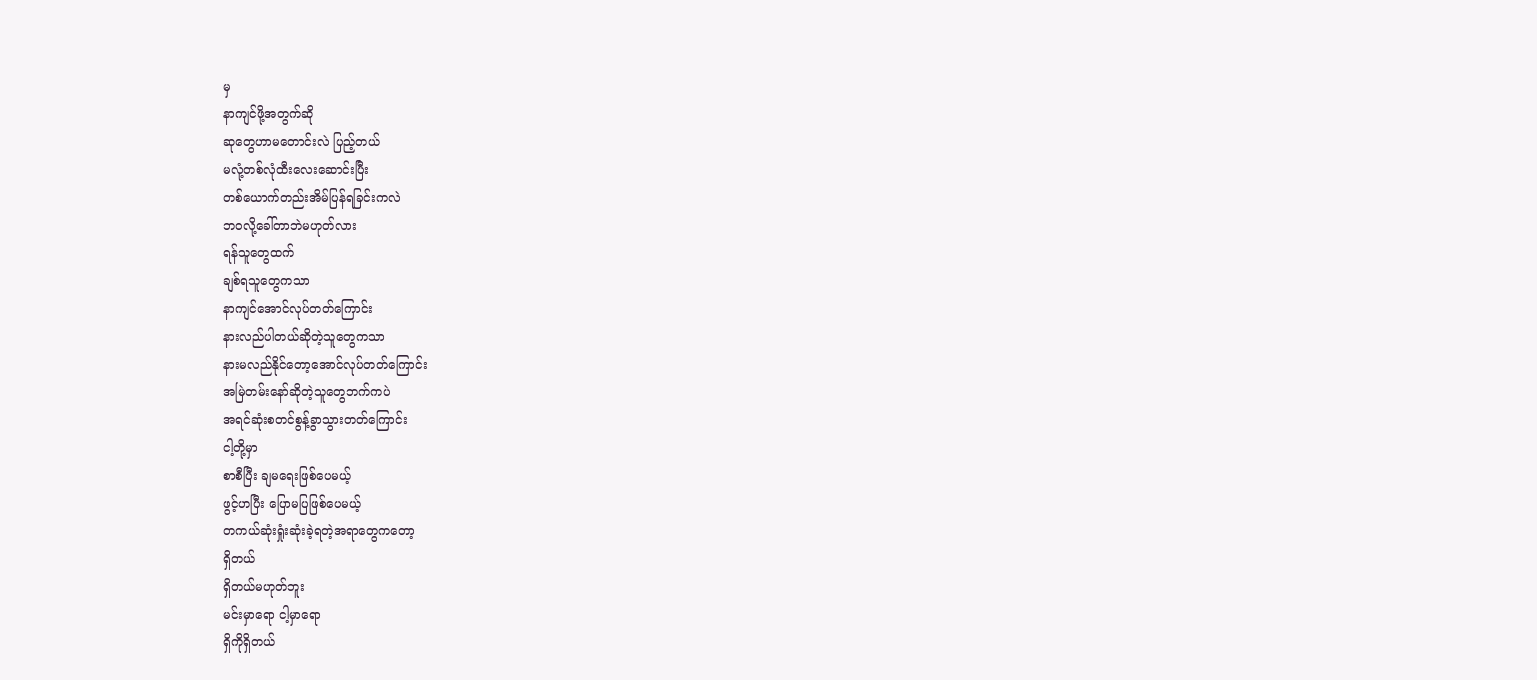မှ
နာကျင်ဖို့အတွက်ဆို
ဆုတွေဟာမတောင်းလဲ ပြည့်တယ်
မလုံ့တစ်လုံထီးလေးဆောင်းပြီး
တစ်ယောက်တည်းအိမ်ပြန်ရခြင်းကလဲ
ဘဝလို့ခေါ်တာဘဲမဟုတ်လား
ရန်သူတွေထက်
ချစ်ရသူတွေကသာ
နာကျင်အောင်လုပ်တတ်ကြောင်း
နားလည်ပါတယ်ဆိုတဲ့သူတွေကသာ
နားမလည်နိုင်တော့အောင်လုပ်တတ်ကြောင်း
အမြဲတမ်းနော်ဆိုတဲ့သူတွေဘက်ကပဲ
အရင်ဆုံးစတင်စွန့်ခွာသွားတတ်ကြောင်း
ငါ့တို့မှာ
စာစီပြီး ချမရေးဖြစ်ပေမယ့်
ဖွင့်ဟပြီး ပြောမပြဖြစ်ပေမယ့်
တကယ်ဆုံးရှုံးဆုံးခဲ့ရတဲ့အရာတွေကတော့
ရှိတယ်
ရှိတယ်မဟုတ်ဘူး
မင်းမှာရော ငါ့မှာရော
ရှိကိုရှိတယ်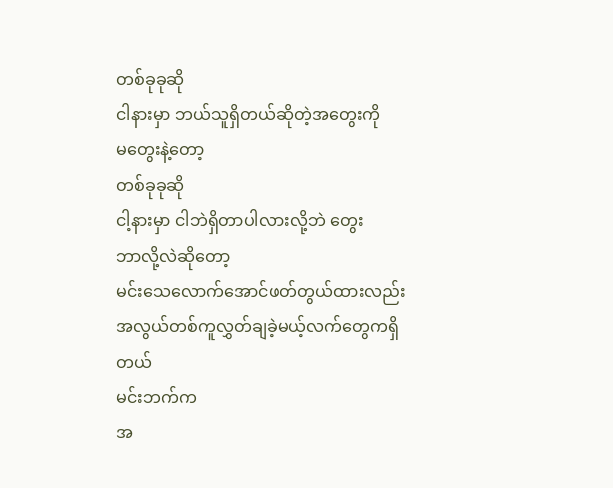တစ်ခုခုဆို
ငါနားမှာ ဘယ်သူရှိတယ်ဆိုတဲ့အတွေးကို
မတွေးနဲ့တော့
တစ်ခုခုဆို
ငါ့နားမှာ ငါဘဲရှိတာပါလားလို့ဘဲ တွေး
ဘာလို့လဲဆိုတော့
မင်းသေလောက်အောင်ဖတ်တွယ်ထားလည်း
အလွယ်တစ်ကူလွှတ်ချခဲ့မယ့်လက်တွေကရှိတယ်
မင်းဘက်က
အ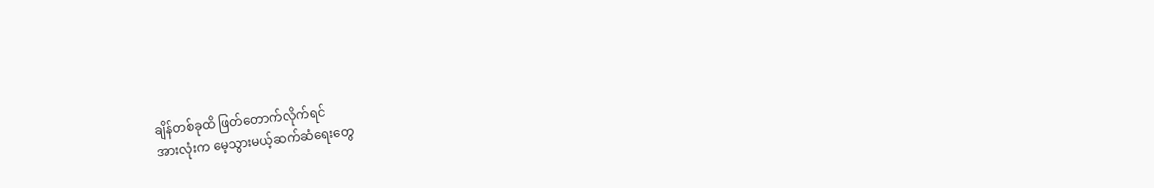ချိန်တစ်ခုထိ ဖြတ်တောက်လိုက်ရင်
အားလုံးက မေ့သွားမယ့်ဆက်ဆံရေးတွေ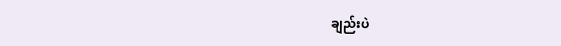ချည်းပဲ